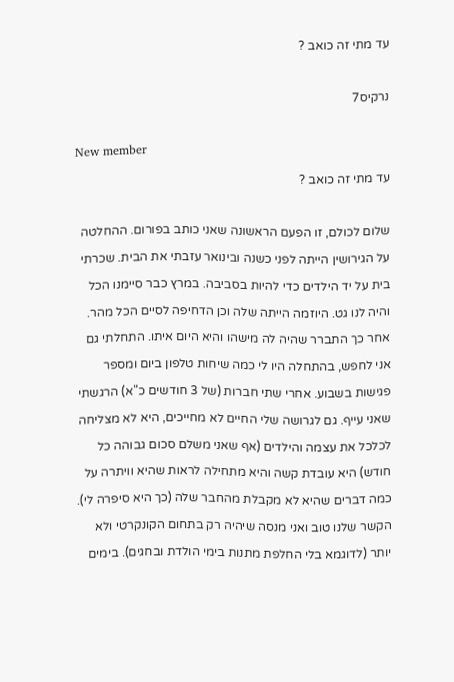עד מתי זה כואב ?

נרקיס7

New member
עד מתי זה כואב ?

שלום לכולם, זו הפעם הראשונה שאני כותב בפורום. ההחלטה על הגירושין הייתה לפני כשנה ובינואר עזבתי את הבית. שכרתי בית על יד הילדים כדי להיות בסביבה. במרץ כבר סיימנו הכל והיה לנו גט. היוזמה הייתה שלה וכן הדחיפה לסיים הכל מהר. אחר כך התברר שהיה לה מישהו והיא היום איתו. התחלתי גם אני לחפש, בהתחלה היו לי כמה שיחות טלפון ביום ומספר פגישות בשבוע. אחרי שתי חברות (של 3 חודשים כ"א) הרגשתי שאני עייף. גם לגרושה שלי החיים לא מחייכים, היא לא מצליחה לכלכל את עצמה והילדים (אף שאני משלם סכום גבוהה כל חודש) היא עובדת קשה והיא מתחילה לראות שהיא וויתרה על כמה דברים שהיא לא מקבלת מהחבר שלה (כך היא סיפרה לי). הקשר שלנו טוב ואני מנסה שיהיה רק בתחום הקונקרטי ולא יותר (לדוגמא בלי החלפת מתנות בימי הולדת ובחגים). בימים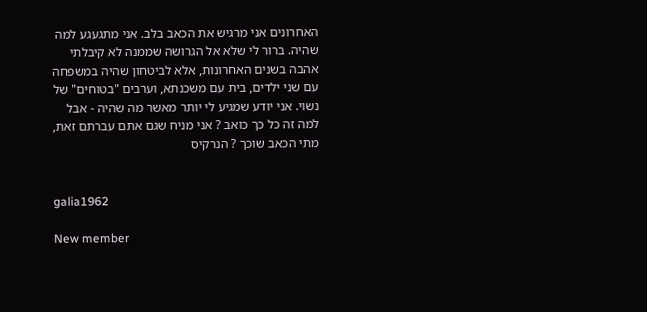האחרונים אני מרגיש את הכאב בלב. אני מתגעגע למה שהיה. ברור לי שלא אל הגרושה שממנה לא קיבלתי אהבה בשנים האחרונות, אלא לביטחון שהיה במשפחה עם שני ילדים, בית עם משכנתא, וערבים "בטוחים" של נשוי. אני יודע שמגיע לי יותר מאשר מה שהיה - אבל למה זה כל כך כואב ? אני מניח שגם אתם עברתם זאת, מתי הכאב שוכך ? הנרקיס


galia1962

New member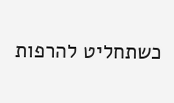כשתחליט להרפות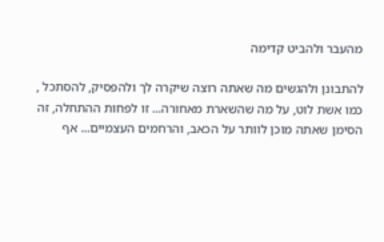מהעבר ולהביט קדימה

להתבונן ולהגשים מה שאתה רוצה שיקרה לך ולהפסיק, להסתכל , כמו אשת לוט, על מה שהשארת מאחורה... זו לפחות ההתחלה, זה הסימן שאתה מוכן לוותר על הכאב, והרחמים העצמיים... אף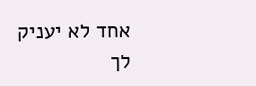אחד לא יעניק לך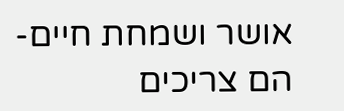אושר ושמחת חיים- הם צריכים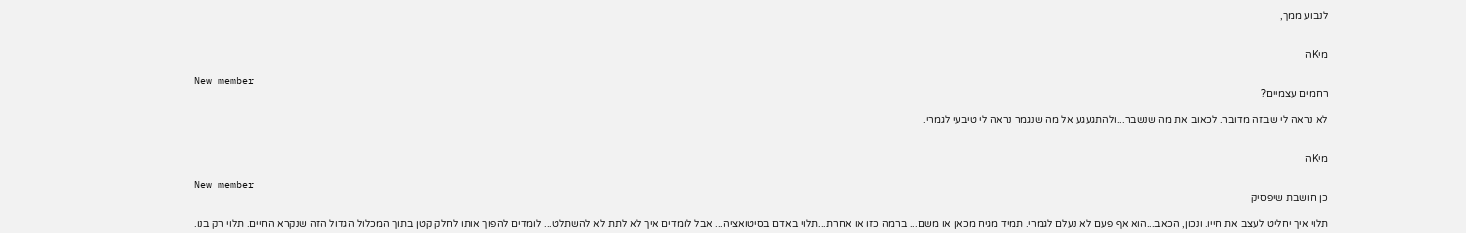לנבוע ממך,


מיKה

New member
רחמים עצמיים?

לא נראה לי שבזה מדובר. לכאוב את מה שנשבר...ולהתגעגע אל מה שנגמר נראה לי טיבעי לגמרי.


מיKה

New member
כן חושבת שיפסיק

תלוי איך יחליט לעצב את חייו. ונכון, הכאב...הוא אף פעם לא נעלם לגמרי. תמיד מגיח מכאן או משם... ברמה כזו או אחרת...תלוי באדם בסיטואציה... אבל לומדים איך לא לתת לא להשתלט... לומדים להפוך אותו לחלק קטן בתוך המכלול הגדול הזה שנקרא החיים. תלוי רק בנו.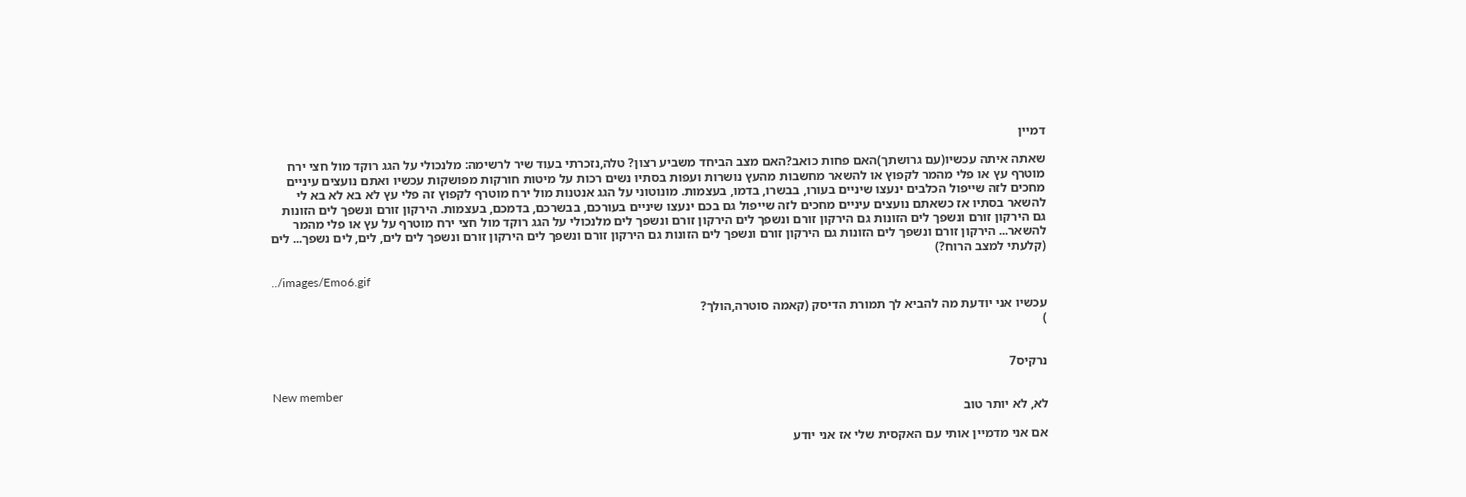דמיין

שאתה איתה עכשיו(עם גרושתך)האם פחות כואב?האם מצב הביחד משביע רצון? טלה,נזכרתי בעוד שיר לרשימה: מלנכולי על הגג רוקד מול חצי ירח מוטרף עץ או פלי מהמר לקפוץ או להשאר מחשבות מהעץ נושרות ועפות בסתיו נשים רכות על מיטות חורקות מפושקות עכשיו ואתם נועצים עיניים מחכים לזה שייפול הכלבים ינעצו שיניים בעורו, בבשרו, בדמו, בעצמות. מונוטוני על הגג אנטנות מול ירח מוטרף לקפוץ זה פלי עץ לא בא לא בא לי להשאר בסתיו אז כשאתם נועצים עיניים מחכים לזה שייפול גם בכם ינעצו שיניים בעורכם, בבשרכם, בדמכם, בעצמות. הירקון זורם ונשפך לים הזונות גם הירקון זורם ונשפך לים הזונות גם הירקון זורם ונשפך לים הירקון זורם ונשפך לים מלנכולי על הגג רוקד מול חצי ירח מוטרף על עץ או פלי מהמר להשאר... הירקון זורם ונשפך לים הזונות גם הירקון זורם ונשפך לים הזונות גם הירקון זורם ונשפך לים הירקון זורם ונשפך לים לים, לים, לים נשפך... לים (קלעתי למצב הרוח?)

../images/Emo6.gif

עכשיו אני יודעת מה להביא לך תמורת הדיסק (קאמה סוטרה,הולך?
)


נרקיס7

New member
לא, לא יותר טוב

אם אני מדמיין אותי עם האקסית שלי אז אני יודע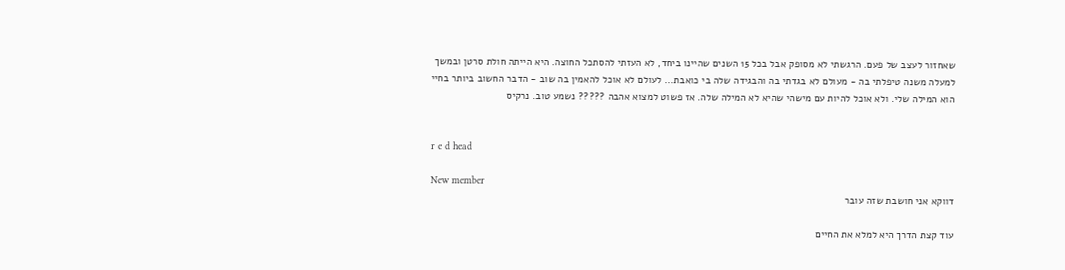שאחזור לעצב של פעם. הרגשתי לא מסופק אבל בכל 15 השנים שהיינו ביחד, לא העזתי להסתכל החוצה. היא הייתה חולת סרטן ובמשך למעלה משנה טיפלתי בה - מעולם לא בגדתי בה והבגידה שלה בי כואבת... לעולם לא אוכל להאמין בה שוב - הדבר החשוב ביותר בחיי הוא המילה שלי. ולא אוכל להיות עם מישהי שהיא לא המילה שלה. אז פשוט למצוא אהבה ????? נשמע טוב. נרקיס


r e d head

New member
דווקא אני חושבת שזה עובר

עוד קצת הדרך היא למלא את החיים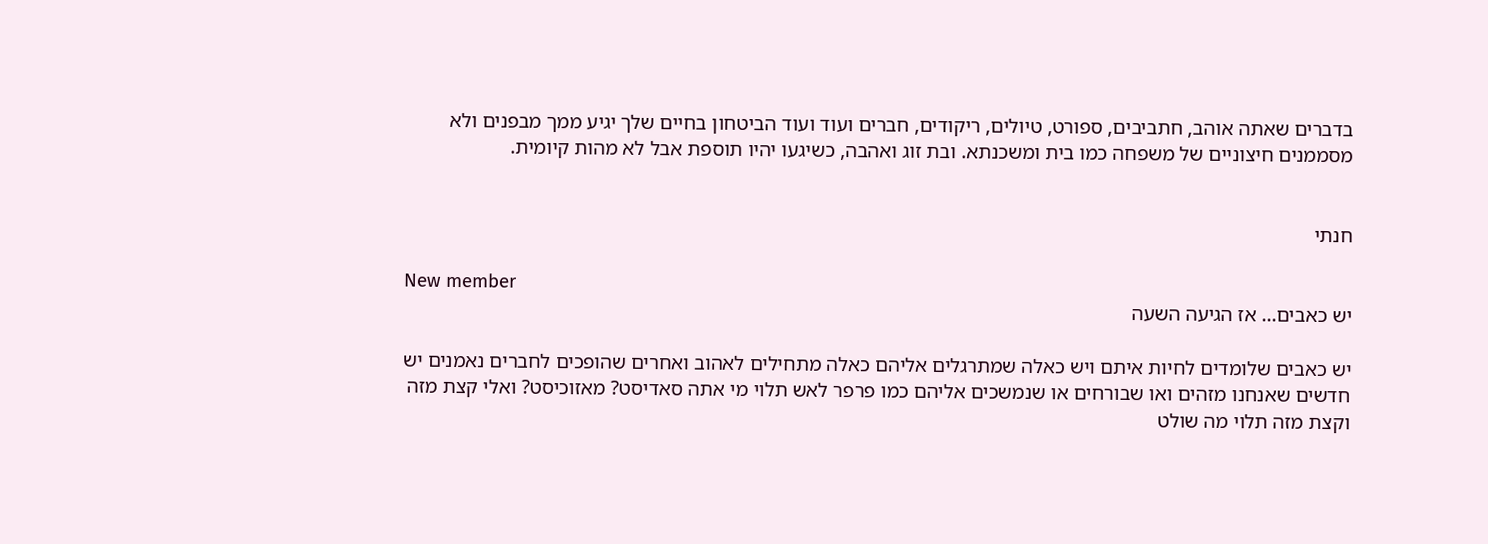בדברים שאתה אוהב, חתביבים, ספורט, טיולים, ריקודים, חברים ועוד ועוד הביטחון בחיים שלך יגיע ממך מבפנים ולא מסממנים חיצוניים של משפחה כמו בית ומשכנתא. ובת זוג ואהבה, כשיגעו יהיו תוספת אבל לא מהות קיומית.


חנתי

New member
יש כאבים... אז הגיעה השעה

יש כאבים שלומדים לחיות איתם ויש כאלה שמתרגלים אליהם כאלה מתחילים לאהוב ואחרים שהופכים לחברים נאמנים יש חדשים שאנחנו מזהים ואו שבורחים או שנמשכים אליהם כמו פרפר לאש תלוי מי אתה סאדיסט? מאזוכיסט? ואלי קצת מזה וקצת מזה תלוי מה שולט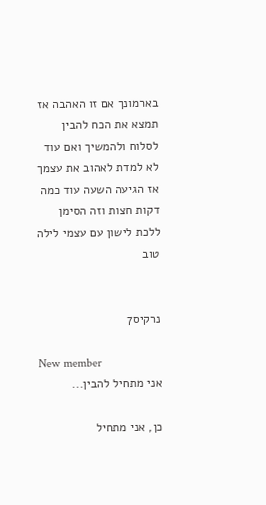בארמונך אם זו האהבה אז תמצא את הכח להבין לסלוח ולהמשיך ואם עוד לא למדת לאהוב את עצמך אז הגיעה השעה עוד כמה דקות חצות וזה הסימן ללכת לישון עם עצמי לילה טוב


נרקיס7

New member
אני מתחיל להבין...

כן, אני מתחיל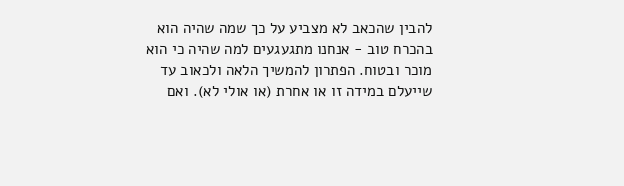להבין שהכאב לא מצביע על כך שמה שהיה הוא בהכרח טוב - אנחנו מתגעגעים למה שהיה כי הוא מוכר ובטוח. הפתרון להמשיך הלאה ולכאוב עד שייעלם במידה זו או אחרת (או אולי לא). ואם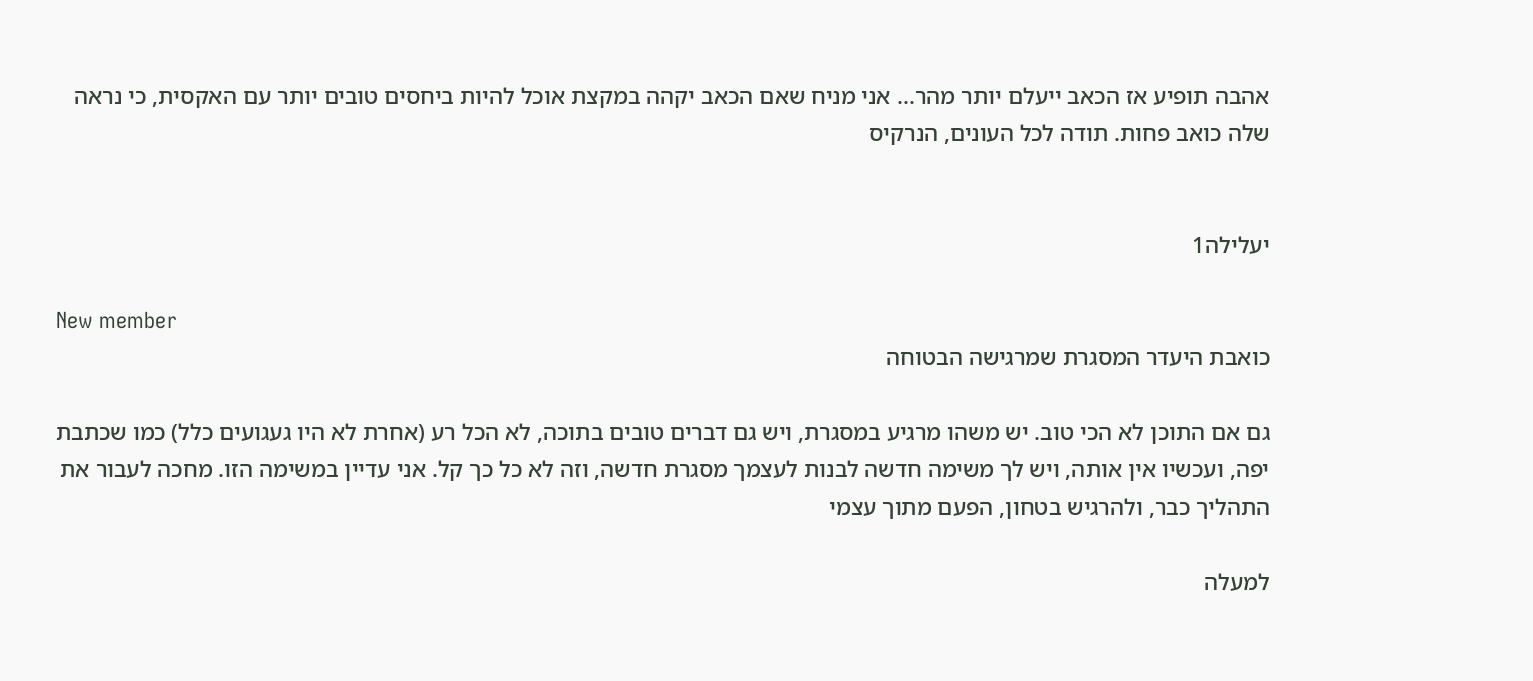אהבה תופיע אז הכאב ייעלם יותר מהר... אני מניח שאם הכאב יקהה במקצת אוכל להיות ביחסים טובים יותר עם האקסית, כי נראה שלה כואב פחות. תודה לכל העונים, הנרקיס


יעלילה1

New member
כואבת היעדר המסגרת שמרגישה הבטוחה

גם אם התוכן לא הכי טוב. יש משהו מרגיע במסגרת, ויש גם דברים טובים בתוכה, לא הכל רע (אחרת לא היו געגועים כלל) כמו שכתבת יפה, ועכשיו אין אותה, ויש לך משימה חדשה לבנות לעצמך מסגרת חדשה, וזה לא כל כך קל. אני עדיין במשימה הזו. מחכה לעבור את התהליך כבר, ולהרגיש בטחון, הפעם מתוך עצמי

למעלה